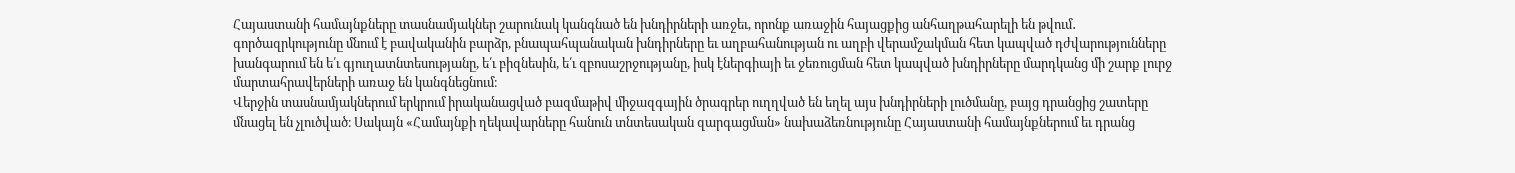Հայաստանի համայնքները տասնամյակներ շարունակ կանգնած են խնդիրների առջեւ, որոնք առաջին հայացքից անհաղթահարելի են թվում․ գործազրկությունը մնում է բավականին բարձր, բնապահպանական խնդիրները եւ աղբահանության ու աղբի վերամշակման հետ կապված դժվարությունները խանգարում են ե՛ւ գյուղատնտեսությանը, ե՛ւ բիզնեսին, ե՛ւ զբոսաշրջությանը, իսկ էներգիայի եւ ջեռուցման հետ կապված խնդիրները մարդկանց մի շարք լուրջ մարտահրավերների առաջ են կանգնեցնում։
Վերջին տասնամյակներում երկրում իրականացված բազմաթիվ միջազգային ծրագրեր ուղղված են եղել այս խնդիրների լուծմանը, բայց դրանցից շատերը մնացել են չլուծված։ Սակայն «Համայնքի ղեկավարները հանուն տնտեսական զարգացման» նախաձեռնությունը Հայաստանի համայնքներում եւ դրանց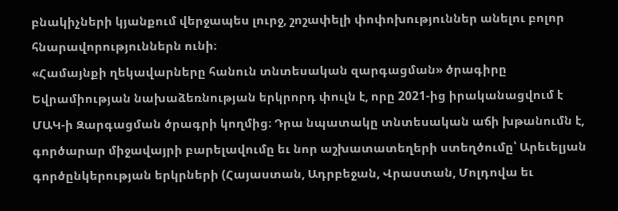բնակիչների կյանքում վերջապես լուրջ, շոշափելի փոփոխություններ անելու բոլոր հնարավորություններն ունի։
«Համայնքի ղեկավարները հանուն տնտեսական զարգացման» ծրագիրը Եվրամիության նախաձեռնության երկրորդ փուլն է, որը 2021-ից իրականացվում է ՄԱԿ-ի Զարգացման ծրագրի կողմից։ Դրա նպատակը տնտեսական աճի խթանումն է, գործարար միջավայրի բարելավումը եւ նոր աշխատատեղերի ստեղծումը՝ Արեւելյան գործընկերության երկրների (Հայաստան, Ադրբեջան, Վրաստան, Մոլդովա եւ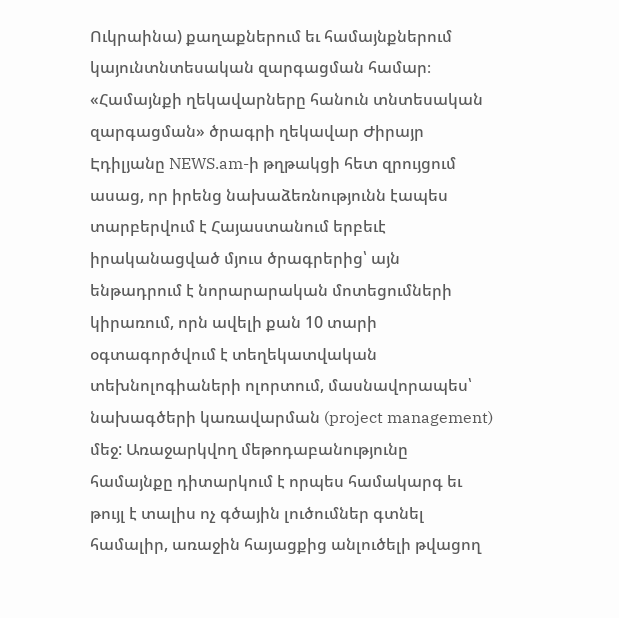Ուկրաինա) քաղաքներում եւ համայնքներում կայունտնտեսական զարգացման համար։
«Համայնքի ղեկավարները հանուն տնտեսական զարգացման» ծրագրի ղեկավար Ժիրայր Էդիլյանը NEWS.am-ի թղթակցի հետ զրույցում ասաց, որ իրենց նախաձեռնությունն էապես տարբերվում է Հայաստանում երբեւէ իրականացված մյուս ծրագրերից՝ այն ենթադրում է նորարարական մոտեցումների կիրառում, որն ավելի քան 10 տարի օգտագործվում է տեղեկատվական տեխնոլոգիաների ոլորտում, մասնավորապես՝ նախագծերի կառավարման (project management) մեջ: Առաջարկվող մեթոդաբանությունը համայնքը դիտարկում է որպես համակարգ եւ թույլ է տալիս ոչ գծային լուծումներ գտնել համալիր, առաջին հայացքից անլուծելի թվացող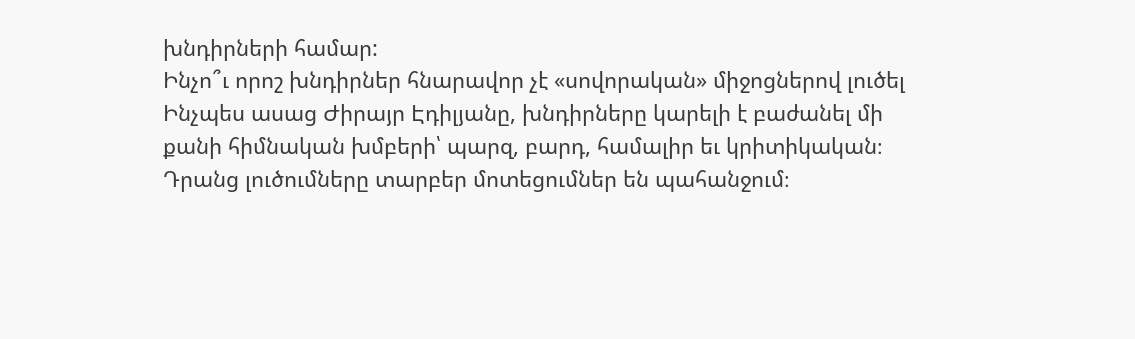խնդիրների համար:
Ինչո՞ւ որոշ խնդիրներ հնարավոր չէ «սովորական» միջոցներով լուծել
Ինչպես ասաց Ժիրայր Էդիլյանը, խնդիրները կարելի է բաժանել մի քանի հիմնական խմբերի՝ պարզ, բարդ, համալիր եւ կրիտիկական։ Դրանց լուծումները տարբեր մոտեցումներ են պահանջում։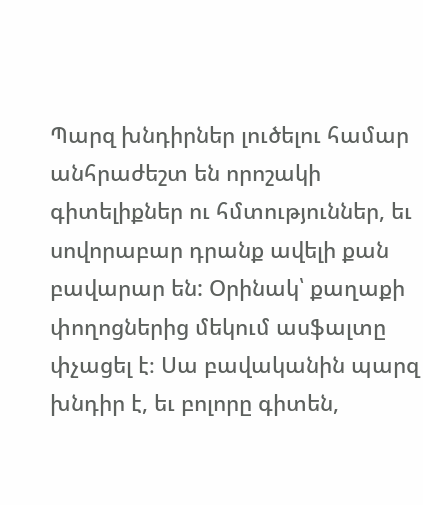Պարզ խնդիրներ լուծելու համար անհրաժեշտ են որոշակի գիտելիքներ ու հմտություններ, եւ սովորաբար դրանք ավելի քան բավարար են: Օրինակ՝ քաղաքի փողոցներից մեկում ասֆալտը փչացել է։ Սա բավականին պարզ խնդիր է, եւ բոլորը գիտեն,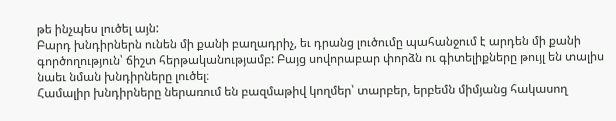թե ինչպես լուծել այն:
Բարդ խնդիրներն ունեն մի քանի բաղադրիչ, եւ դրանց լուծումը պահանջում է արդեն մի քանի գործողություն՝ ճիշտ հերթականությամբ: Բայց սովորաբար փորձն ու գիտելիքները թույլ են տալիս նաեւ նման խնդիրները լուծել։
Համալիր խնդիրները ներառում են բազմաթիվ կողմեր՝ տարբեր, երբեմն միմյանց հակասող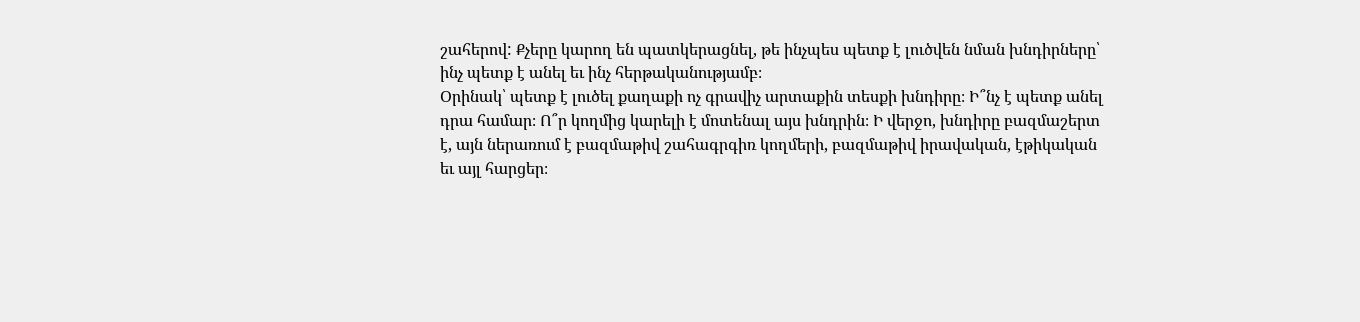շահերով: Քչերը կարող են պատկերացնել, թե ինչպես պետք է լուծվեն նման խնդիրները՝ ինչ պետք է անել եւ ինչ հերթականությամբ։
Օրինակ՝ պետք է լուծել քաղաքի ոչ գրավիչ արտաքին տեսքի խնդիրը։ Ի՞նչ է պետք անել դրա համար։ Ո՞ր կողմից կարելի է մոտենալ այս խնդրին։ Ի վերջո, խնդիրը բազմաշերտ է, այն ներառում է բազմաթիվ շահագրգիռ կողմերի, բազմաթիվ իրավական, էթիկական եւ այլ հարցեր։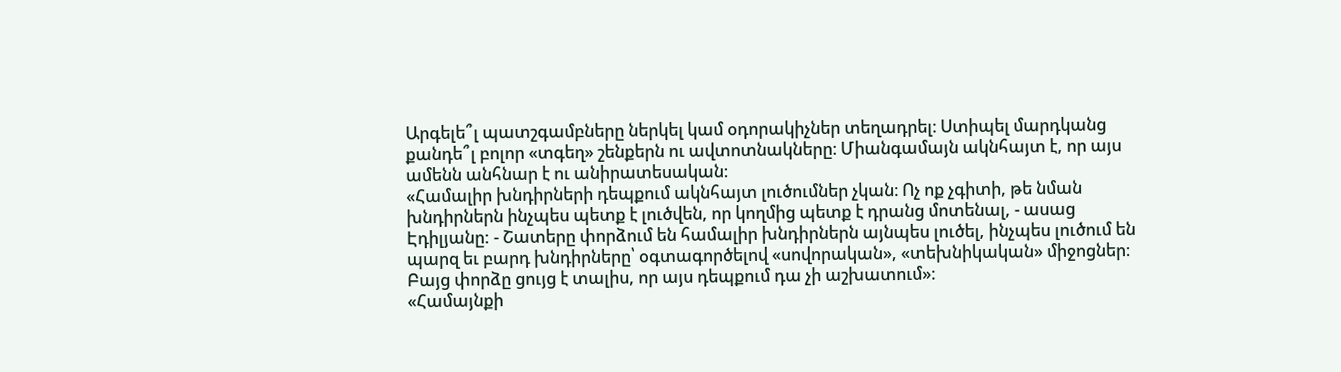Արգելե՞լ պատշգամբները ներկել կամ օդորակիչներ տեղադրել։ Ստիպել մարդկանց քանդե՞լ բոլոր «տգեղ» շենքերն ու ավտոտնակները։ Միանգամայն ակնհայտ է, որ այս ամենն անհնար է ու անիրատեսական։
«Համալիր խնդիրների դեպքում ակնհայտ լուծումներ չկան։ Ոչ ոք չգիտի, թե նման խնդիրներն ինչպես պետք է լուծվեն, որ կողմից պետք է դրանց մոտենալ, - ասաց Էդիլյանը: - Շատերը փորձում են համալիր խնդիրներն այնպես լուծել, ինչպես լուծում են պարզ եւ բարդ խնդիրները՝ օգտագործելով «սովորական», «տեխնիկական» միջոցներ։ Բայց փորձը ցույց է տալիս, որ այս դեպքում դա չի աշխատում»։
«Համայնքի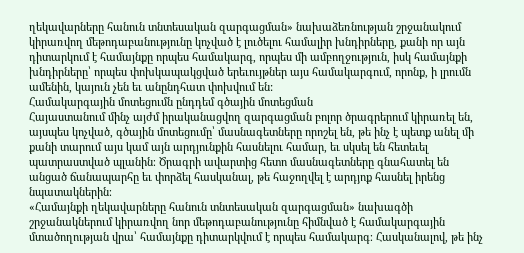ղեկավարները հանուն տնտեսական զարգացման» նախաձեռնության շրջանակում կիրառվող մեթոդաբանությունը կոչված է լուծելու համալիր խնդիրները, քանի որ այն դիտարկում է համայնքը որպես համակարգ, որպես մի ամբողջություն, իսկ համայնքի խնդիրները՝ որպես փոխկապակցված երեւույթներ այս համակարգում, որոնք, ի լրումն ամենին, կայուն չեն եւ անընդհատ փոխվում են:
Համակարգային մոտեցումն ընդդեմ գծային մոտեցման
Հայաստանում մինչ այժմ իրականացվող զարգացման բոլոր ծրագրերում կիրառել են, այսպես կոչված, գծային մոտեցումը՝ մասնագետները որոշել են, թե ինչ է պետք անել մի քանի տարում այս կամ այն արդյունքին հասնելու համար, եւ սկսել են հետեւել պատրաստված պլանին։ Ծրագրի ավարտից հետո մասնագետները գնահատել են անցած ճանապարհը եւ փորձել հասկանալ, թե հաջողվել է արդյոք հասնել իրենց նպատակներին։
«Համայնքի ղեկավարները հանուն տնտեսական զարգացման» նախագծի շրջանակներում կիրառվող նոր մեթոդաբանությունը հիմնված է համակարգային մտածողության վրա՝ համայնքը դիտարկվում է որպես համակարգ։ Հասկանալով, թե ինչ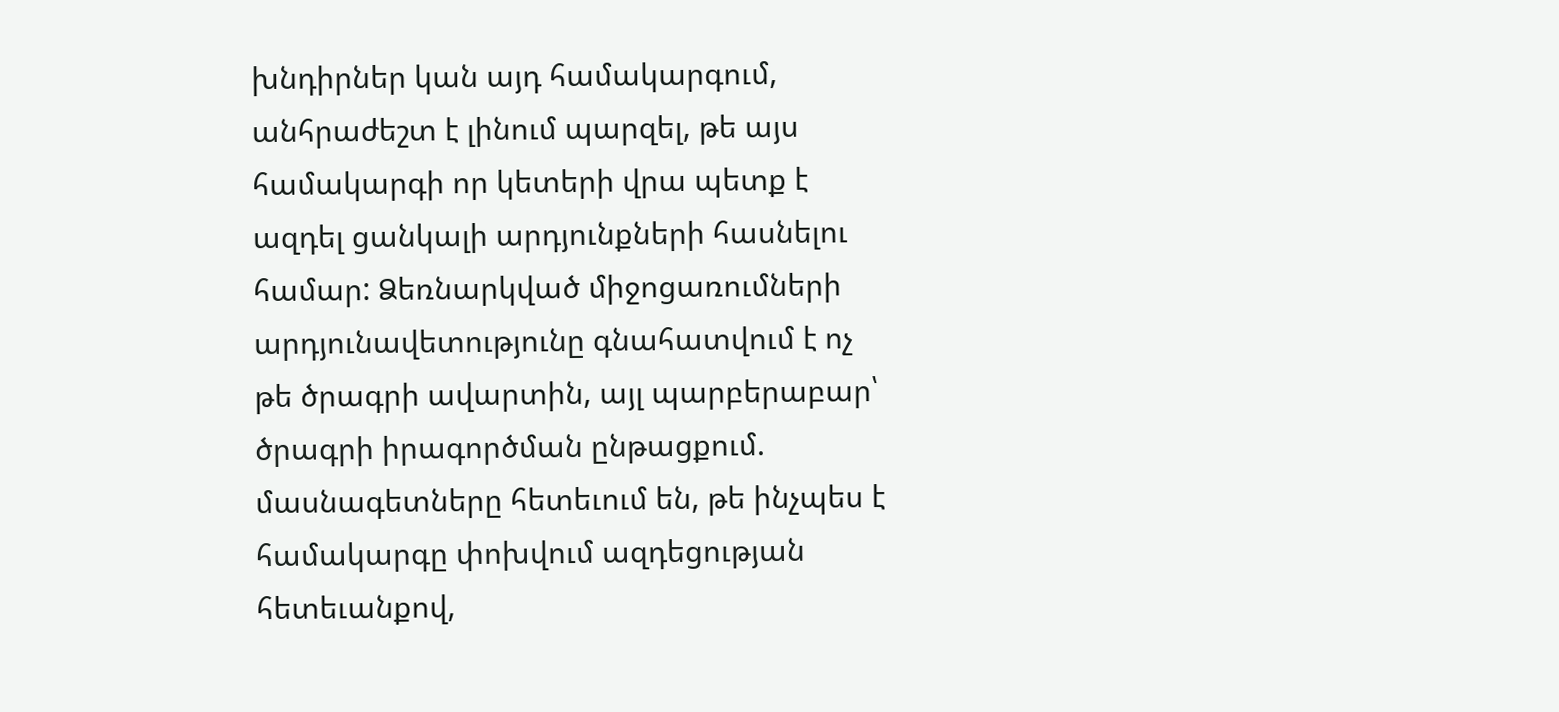խնդիրներ կան այդ համակարգում, անհրաժեշտ է լինում պարզել, թե այս համակարգի որ կետերի վրա պետք է ազդել ցանկալի արդյունքների հասնելու համար: Ձեռնարկված միջոցառումների արդյունավետությունը գնահատվում է ոչ թե ծրագրի ավարտին, այլ պարբերաբար՝ ծրագրի իրագործման ընթացքում. մասնագետները հետեւում են, թե ինչպես է համակարգը փոխվում ազդեցության հետեւանքով,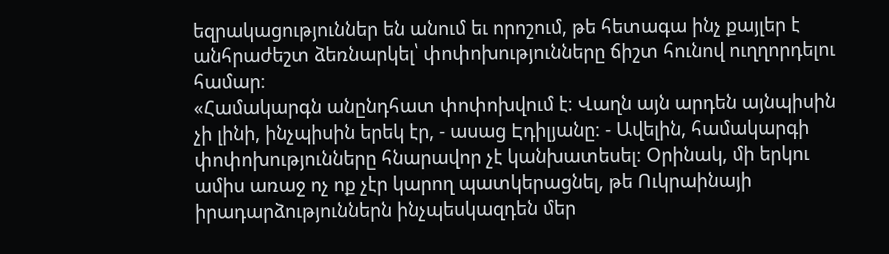եզրակացություններ են անում եւ որոշում, թե հետագա ինչ քայլեր է անհրաժեշտ ձեռնարկել՝ փոփոխությունները ճիշտ հունով ուղղորդելու համար։
«Համակարգն անընդհատ փոփոխվում է։ Վաղն այն արդեն այնպիսին չի լինի, ինչպիսին երեկ էր, - ասաց Էդիլյանը։ - Ավելին, համակարգի փոփոխությունները հնարավոր չէ կանխատեսել։ Օրինակ, մի երկու ամիս առաջ ոչ ոք չէր կարող պատկերացնել, թե Ուկրաինայի իրադարձություններն ինչպեսկազդեն մեր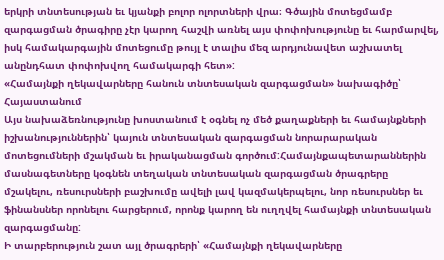երկրի տնտեսության եւ կյանքի բոլոր ոլորտների վրա։ Գծային մոտեցմամբ զարգացման ծրագիրը չէր կարող հաշվի առնել այս փոփոխությունը եւ հարմարվել, իսկ համակարգային մոտեցումը թույլ է տալիս մեզ արդյունավետ աշխատել անընդհատ փոփոխվող համակարգի հետ»:
«Համայնքի ղեկավարները հանուն տնտեսական զարգացման» նախագիծը՝ Հայաստանում
Այս նախաձեռնությունը խոստանում է օգնել ոչ մեծ քաղաքների եւ համայնքների իշխանություններին՝ կայուն տնտեսական զարգացման նորարարական մոտեցումների մշակման եւ իրականացման գործում:Համայնքապետարաններին մասնագետները կօգնեն տեղական տնտեսական զարգացման ծրագրերը մշակելու, ռեսուրսների բաշխումը ավելի լավ կազմակերպելու, նոր ռեսուրսներ եւ ֆինանսներ որոնելու հարցերում, որոնք կարող են ուղղվել համայնքի տնտեսական զարգացմանը:
Ի տարբերություն շատ այլ ծրագրերի՝ «Համայնքի ղեկավարները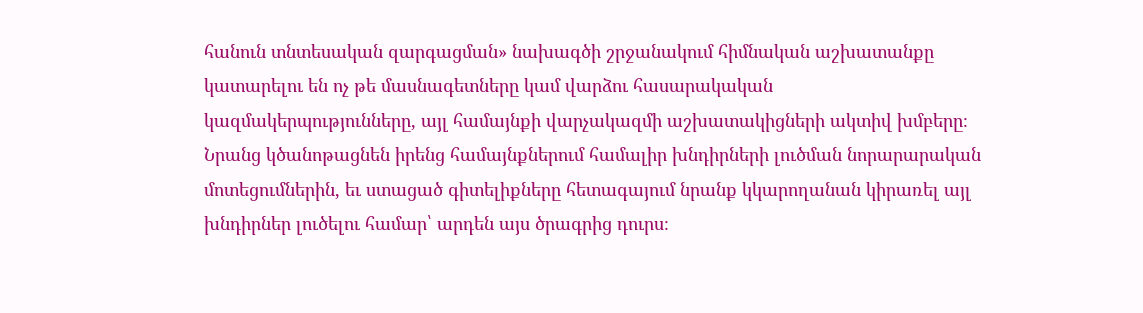հանուն տնտեսական զարգացման» նախագծի շրջանակում հիմնական աշխատանքը կատարելու են ոչ թե մասնագետները կամ վարձու հասարակական կազմակերպությունները, այլ համայնքի վարչակազմի աշխատակիցների ակտիվ խմբերը։ Նրանց կծանոթացնեն իրենց համայնքներում համալիր խնդիրների լուծման նորարարական մոտեցումներին, եւ ստացած գիտելիքները հետագայում նրանք կկարողանան կիրառել այլ խնդիրներ լուծելու համար՝ արդեն այս ծրագրից դուրս։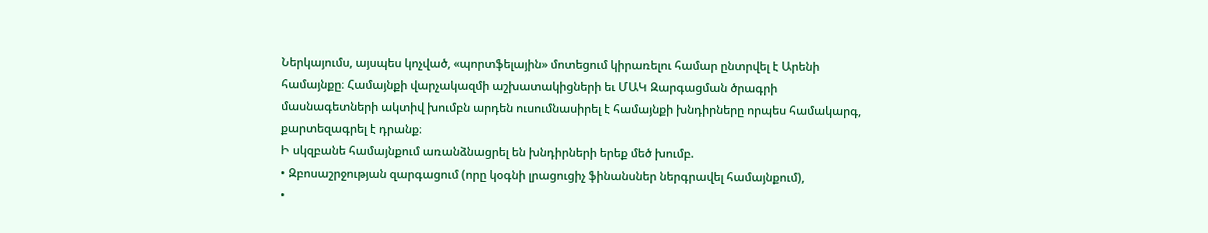Ներկայումս, այսպես կոչված, «պորտֆելային» մոտեցում կիրառելու համար ընտրվել է Արենի համայնքը։ Համայնքի վարչակազմի աշխատակիցների եւ ՄԱԿ Զարգացման ծրագրի մասնագետների ակտիվ խումբն արդեն ուսումնասիրել է համայնքի խնդիրները որպես համակարգ, քարտեզագրել է դրանք։
Ի սկզբանե համայնքում առանձնացրել են խնդիրների երեք մեծ խումբ.
• Զբոսաշրջության զարգացում (որը կօգնի լրացուցիչ ֆինանսներ ներգրավել համայնքում),
•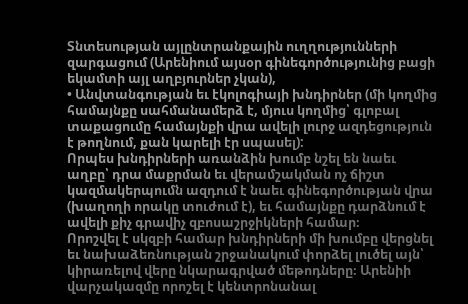Տնտեսության այլընտրանքային ուղղությունների զարգացում (Արենիում այսօր գինեգործությունից բացի եկամտի այլ աղբյուրներ չկան),
• Անվտանգության եւ էկոլոգիայի խնդիրներ (մի կողմից համայնքը սահմանամերձ է, մյուս կողմից՝ գլոբալ տաքացումը համայնքի վրա ավելի լուրջ ազդեցություն է թողնում, քան կարելի էր սպասել):
Որպես խնդիրների առանձին խումբ նշել են նաեւ աղբը՝ դրա մաքրման եւ վերամշակման ոչ ճիշտ կազմակերպումն ազդում է նաեւ գինեգործության վրա (խաղողի որակը տուժում է), եւ համայնքը դարձնում է ավելի քիչ գրավիչ զբոսաշրջիկների համար։
Որոշվել է սկզբի համար խնդիրների մի խումբը վերցնել եւ նախաձեռնության շրջանակում փորձել լուծել այն՝ կիրառելով վերը նկարագրված մեթոդները։ Արենիի վարչակազմը որոշել է կենտրոնանալ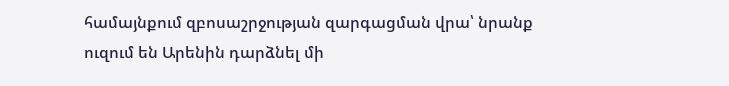համայնքում զբոսաշրջության զարգացման վրա՝ նրանք ուզում են Արենին դարձնել մի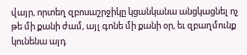վայր, որտեղ զբոսաշրջիկը կցանկանա անցկացնել ոչ թե մի քանի ժամ, այլ գոնե մի քանի օր, եւ զբաղմունք կունենա այդ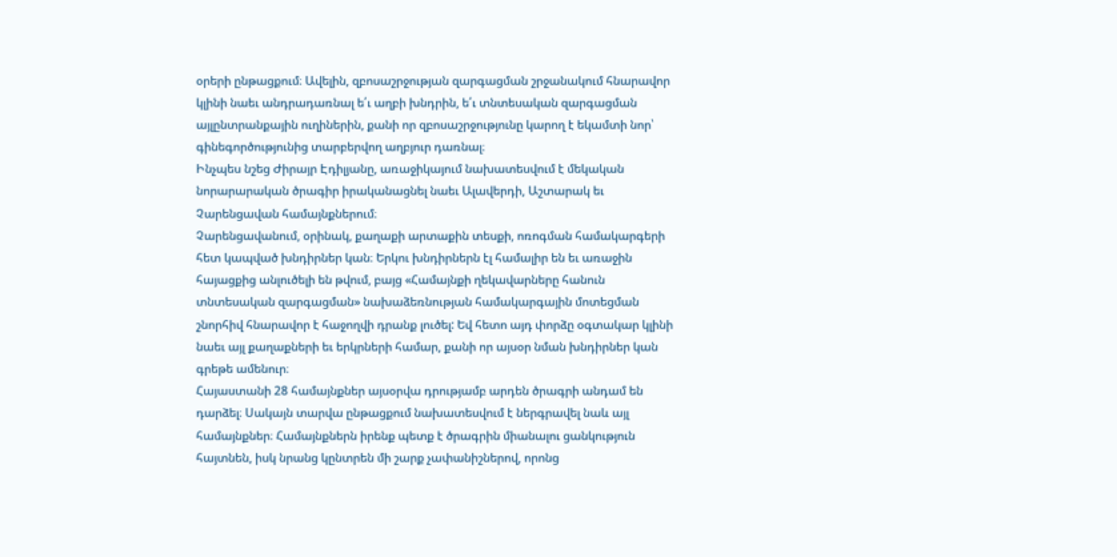օրերի ընթացքում։ Ավելին, զբոսաշրջության զարգացման շրջանակում հնարավոր կլինի նաեւ անդրադառնալ ե՛ւ աղբի խնդրին, ե՛ւ տնտեսական զարգացման այլընտրանքային ուղիներին, քանի որ զբոսաշրջությունը կարող է եկամտի նոր՝ գինեգործությունից տարբերվող աղբյուր դառնալ։
Ինչպես նշեց Ժիրայր Էդիլյանը, առաջիկայում նախատեսվում է մեկական նորարարական ծրագիր իրականացնել նաեւ Ալավերդի, Աշտարակ եւ Չարենցավան համայնքներում։
Չարենցավանում, օրինակ, քաղաքի արտաքին տեսքի, ոռոգման համակարգերի հետ կապված խնդիրներ կան։ Երկու խնդիրներն էլ համալիր են եւ առաջին հայացքից անլուծելի են թվում, բայց «Համայնքի ղեկավարները հանուն տնտեսական զարգացման» նախաձեռնության համակարգային մոտեցման շնորհիվ հնարավոր է հաջողվի դրանք լուծել: Եվ հետո այդ փորձը օգտակար կլինի նաեւ այլ քաղաքների եւ երկրների համար, քանի որ այսօր նման խնդիրներ կան գրեթե ամենուր։
Հայաստանի 28 համայնքներ այսօրվա դրությամբ արդեն ծրագրի անդամ են դարձել։ Սակայն տարվա ընթացքում նախատեսվում է ներգրավել նաև այլ համայնքներ։ Համայնքներն իրենք պետք է ծրագրին միանալու ցանկություն հայտնեն, իսկ նրանց կընտրեն մի շարք չափանիշներով, որոնց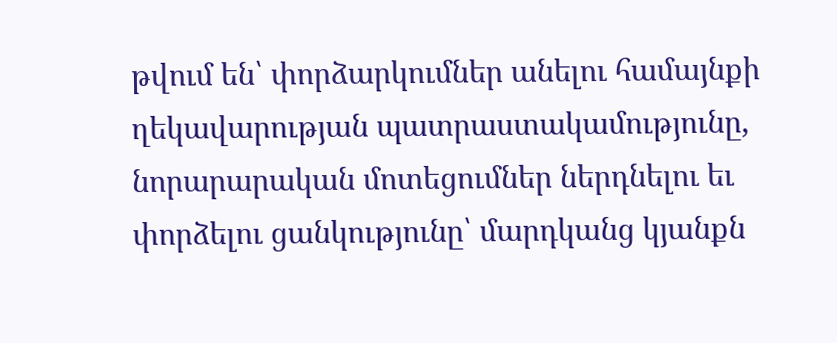թվում են՝ փորձարկումներ անելու համայնքի ղեկավարության պատրաստակամությունը, նորարարական մոտեցումներ ներդնելու եւ փորձելու ցանկությունը՝ մարդկանց կյանքն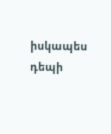իսկապես դեպի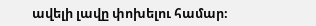ավելի լավը փոխելու համար։